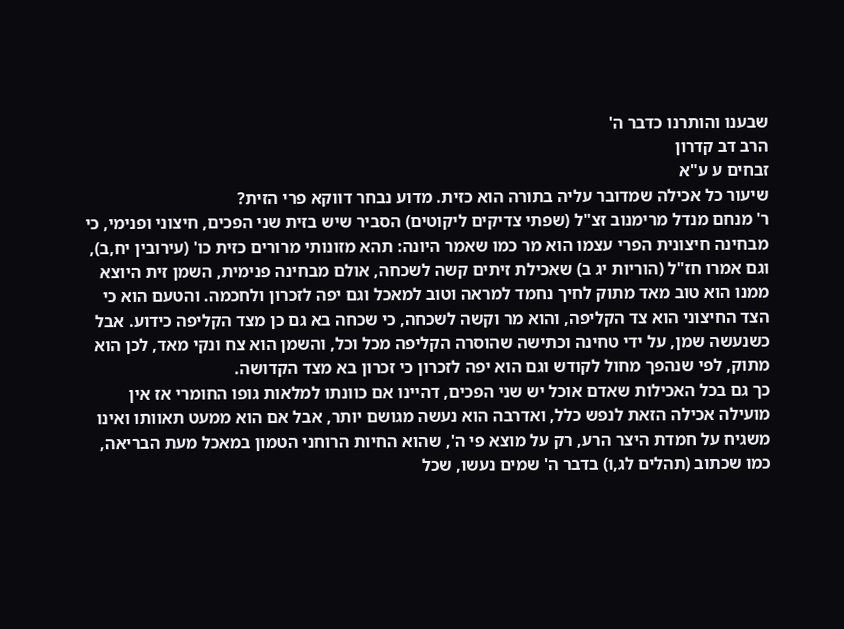שבענו והותרנו כדבר ה'
הרב דב קדרון
זבחים ע ע"א
שיעור כל אכילה שמדובר עליה בתורה הוא כזית. מדוע נבחר דווקא פרי הזית?
ר' מנחם מנדל מרימנוב זצ"ל (שפתי צדיקים ליקוטים) הסביר שיש בזית שני הפכים, חיצוני ופנימי, כי מבחינה חיצונית הפרי עצמו הוא מר כמו שאמר היונה: תהא מזונותי מרורים כזית כו' (עירובין יח,ב), וגם אמרו חז"ל (הוריות יג ב) שאכילת זיתים קשה לשכחה, אולם מבחינה פנימית, השמן זית היוצא ממנו הוא טוב מאד מתוק לחיך נחמד למראה וטוב למאכל וגם יפה לזכרון ולחכמה. והטעם הוא כי הצד החיצוני הוא צד הקליפה, והוא מר וקשה לשכחה, כי שכחה בא גם כן מצד הקליפה כידוע. אבל כשנעשה שמן, על ידי טחינה וכתישה שהוסרה הקליפה מכל וכל, והשמן הוא צח ונקי מאד, לכן הוא מתוק, לפי שנהפך מחול לקודש וגם הוא יפה לזכרון כי זכרון בא מצד הקדושה.
כך גם בכל האכילות שאדם אוכל יש שני הפכים, דהיינו אם כוונתו למלאות גופו החומרי אז אין מועילה אכילה הזאת לנפש כלל, ואדרבה הוא נעשה מגושם יותר, אבל אם הוא ממעט תאוותו ואינו משגיח על חמדת היצר הרע, רק על מוצא פי ה', שהוא החיות הרוחני הטמון במאכל מעת הבריאה, כמו שכתוב (תהלים לג,ו) בדבר ה' שמים נעשו, שכל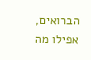הברואים, אפילו מה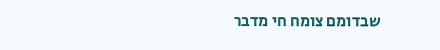שבדומם צומח חי מדבר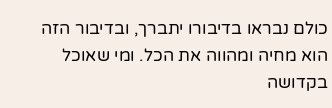כולם נבראו בדיבורו יתברך, ובדיבור הזה הוא מחיה ומהווה את הכל. ומי שאוכל בקדושה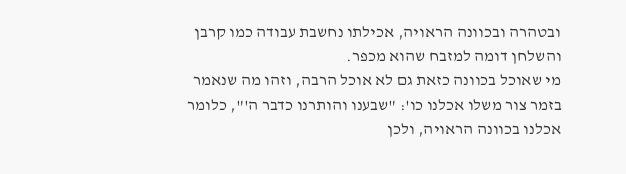ובטהרה ובכוונה הראויה, אכילתו נחשבת עבודה כמו קרבן והשלחן דומה למזבח שהוא מכפר.
מי שאוכל בכוונה כזאת גם לא אוכל הרבה, וזהו מה שנאמר בזמר צור משלו אכלנו כו': "שבענו והותרנו כדבר ה'", כלומר אכלנו בכוונה הראויה, ולכן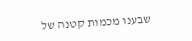שבענו מכמות קטנה של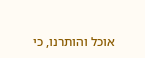אוכל והותרנו, כי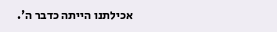אכילתנו הייתה כדבר ה'.